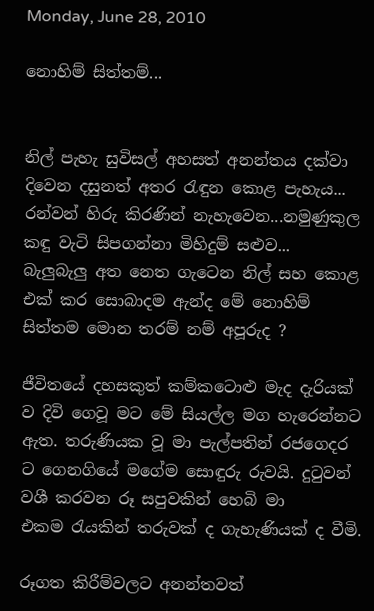Monday, June 28, 2010

නොහිම් සිත්තම්...


නිල් පැහැ සුවිසල් අහසත් අනන්තය දක්වා දිවෙන දසුනත් අතර ‍රැඳුන කොළ පැහැය...
රන්වන් හිරු කිරණින් නැහැවෙන...නමුණුකුල කඳු වැටි සිපගන්නා මිහිදුම් සළුව...
බැලුබැලු අත නෙත ගැටෙන නිල් සහ කොළ එක් කර සොබාදම ඇන්ද මේ නොහිම් සිත්තම මොන තරම් නම් අපූරුද ?

ජීවිතයේ දහසකුත් කම්කටොළු මැද දැරියක් ව දිවි ගෙවූ මට මේ සියල්ල මග හැරෙන්නට ඇත. තරුණියක වූ මා පැල්පතින් රජගෙදර ට ගෙනගියේ මගේම සොඳුරු රුවයි. දු‍ටුවන් වශී කරවන රූ සපුවකින් හෙබි මා එකම ‍රැයකින් තරුවක් ද ගැහැණියක් ද වීමි.

රූගත කිරීම්වලට අනන්තවත්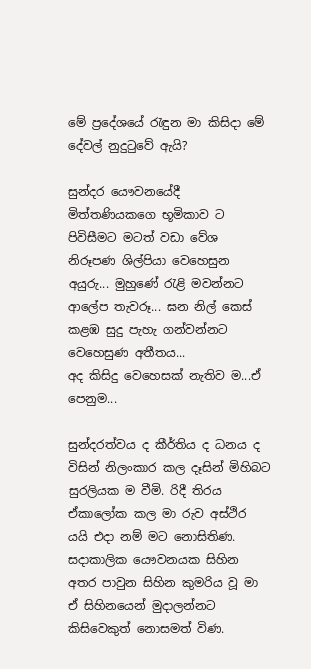මේ ප්‍රදේශයේ ‍රැඳුන මා කිසිදා මේ දේවල් නුදු‍ටුවේ ඇයි?

සුන්දර යෞවනයේදී මිත්තණියකගෙ භූමිකාව ට පිවිසීමට මටත් වඩා වේශ නිරූපණ ශිල්පියා වෙහෙසුන අයුරු... මුහුණේ ‍රැළි මවන්නට ආලේප තැවරූ... ඝන නිල් කෙස් කළඹ සුදු පැහැ ගන්වන්නට වෙහෙසුණ අතීතය...
අද කිසිදු වෙහෙසක් නැතිව ම...ඒ පෙනුම...

සුන්දරත්වය ද කීර්තිය ද ධනය ද විසින් නිලංකාර කල දෑසින් මිහිබට සුරලියක ම වීමි. රිදී තිරය ඒකාලෝක කල මා රුව අස්ථිර යයි එදා නම් මට නොසිතිණ. සදාකාලික යෞවනයක සිහින අතර පාවුන සිහින කුමරිය වූ මා ඒ සිහිනයෙන් මුදාලන්නට කිසිවෙකුත් නොසමත් විණ.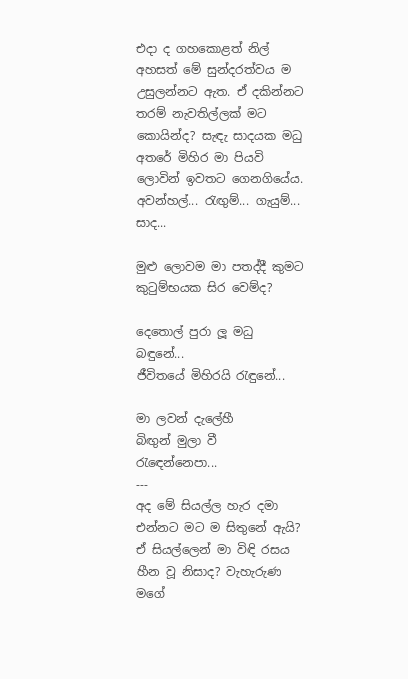එදා ද ගහකොළත් නිල් අහසත් මේ සුන්දරත්වය ම උසුලන්නට ඇත. ඒ දකින්නට තරම් නැවතිල්ලක් මට කොයින්ද? සැඳැ සාදයක මධු අතරේ මිහිර මා පියවි ලොවින් ඉවතට ගෙනගියේය.
අවන්හල්... රැඟුම්... ගැයුම්... සාද...

මුළු ලොවම මා පතද්දී කුමට කු‍ටුම්භයක සිර වෙම්ද?

දෙතොල් පුරා ලූ මධු බඳුනේ...
ජීවිතයේ මිහිරයි ‍රැඳුනේ...

මා ලවන් දැලේහී
බිඟුන් මුලා වී
රැ‍ඳෙන්නෙපා...
---
අද මේ සියල්ල හැර දමා එන්නට මට ම සිතුනේ ඇයි? ඒ සියල්ලෙන් මා විඳි රසය හීන වූ නිසාද? වැහැරුණ මගේ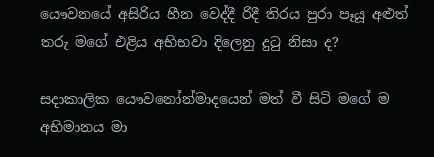යෞවනයේ අසිරිය හීන වෙද්දී රිදී තිරය පුරා පෑයූ අළුත් තරු මගේ එළිය අභිභවා දිලෙනු දු‍ටු නිසා ද?

සදාකාලික යෞවනෝන්මාදයෙන් මත් වී සිටි මගේ ම අභිමානය මා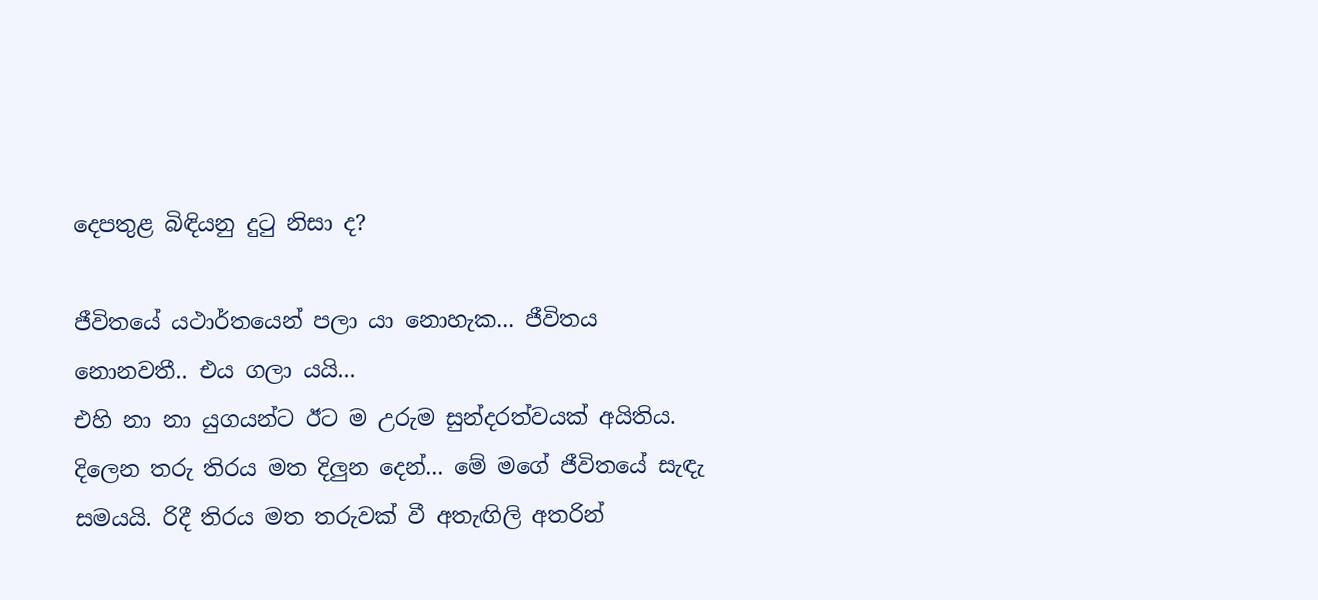දෙපතුළ බිඳියනු දු‍ටු නිසා ද?

ජීවිතයේ යථාර්තයෙන් පලා යා නොහැක... ජීවිතය නොනවතී.. එය ගලා යයි...
එහි නා නා යුගයන්ට ඊට ම උරුම සුන්දරත්වයක් අයිතිය.
දිලෙන තරු තිරය මත දිලුන දෙන්... මේ මගේ ජීවිතයේ සැඳැ සමයයි. රිදී තිරය මත තරුවක් වී අතැඟිලි අතරින්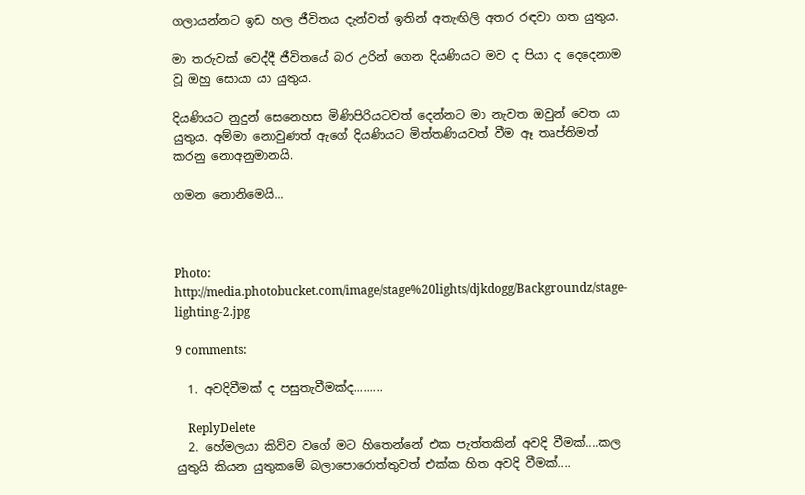ගලායන්නට ඉඩ හල ජීවිතය දැන්වත් ඉතින් අතැඟිලි අතර රඳවා ගත යුතුය.

මා තරුවක් වෙද්දී ජීවිතයේ බර උරින් ගෙන දියණියට මව ද පියා ද දෙදෙනාම  වූ ඔහු සොයා යා යුතුය.

දියණියට නුදුන් සෙනෙහස මිණිපිරියටවත් දෙන්නට මා නැවත ඔවුන් වෙත යා යුතුය. අම්මා නොවුණත් ඇගේ දියණියට මිත්තණියවත් වීම ඈ තෘප්තිමත් කරනු නොඅනුමානයි.

ගමන නොනිමෙයි...



Photo: http://media.photobucket.com/image/stage%20lights/djkdogg/Backgroundz/stage-lighting-2.jpg

9 comments:

  1. අවදිවීමක් ද පසුතැවීමක්ද.........

    ReplyDelete
  2. හේමලයා කිව්ව වගේ මට හිතෙන්නේ එක පැත්තකින් අවදි වීමක්....කල යුතුයි කියන යුතුකමේ බලාපොරොත්තුවත් එක්ක හිත අවදි වීමක්....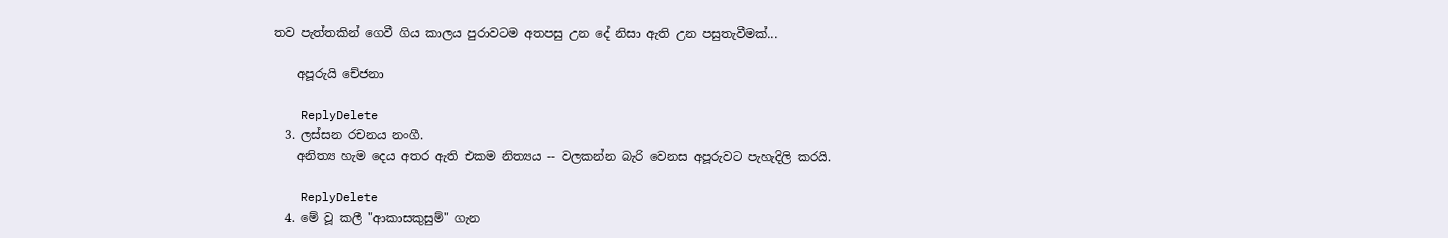තව පැත්තකින් ගෙවී ගිය කාලය පුරාවටම අතපසු උන දේ නිසා ඇති උන පසුතැවීමක්...

    අපූරුයි චේජනා

    ReplyDelete
  3. ලස්සන රචනය නංගී.
    අනිත්‍ය හැම දෙය අතර ඇති එකම නිත්‍යය -- වලකන්න බැරි වෙනස අපූරුවට පැහැදිලි කරයි.

    ReplyDelete
  4. මේ වූ කලී "ආකාසකුසුම්" ගැන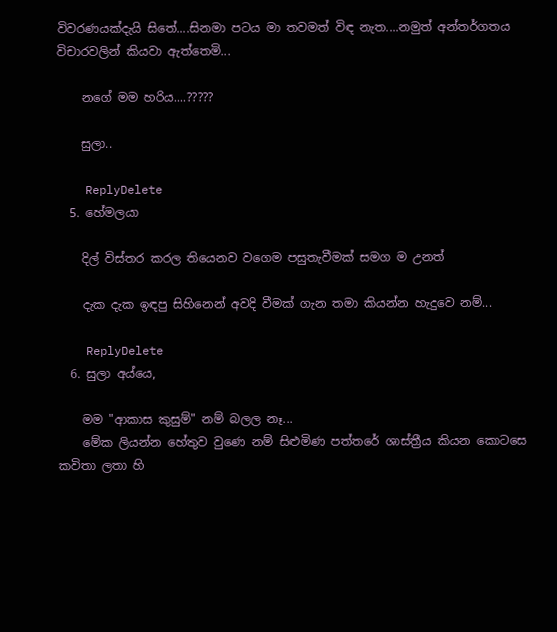විවරණයක්දැයි සිතේ....සිනමා පටය මා තවමත් විඳ නැත....නමුත් අන්තර්ගතය විචාරවලින් කියවා ඇත්තෙමි...

    නගේ මම හරිය....?????

    සුලා..

    ReplyDelete
  5. හේමලයා

    දිල් විස්තර කරල තියෙනව වගෙම පසුතැවීමක් සමග ම උනත්

    දැක දැක ඉඳපු සිහිනෙන් අවදි වීමක් ගැන තමා කියන්න හැදුවෙ නම්...

    ReplyDelete
  6. සුලා අය්යෙ,

    මම "ආකාස කුසුම්" නම් බලල නෑ...
    මේක ලියන්න හේතුව වුණෙ නම් සිළුමිණ පත්තරේ ශාස්ත්‍රීය කියන කොටසෙ කවිතා ලතා හි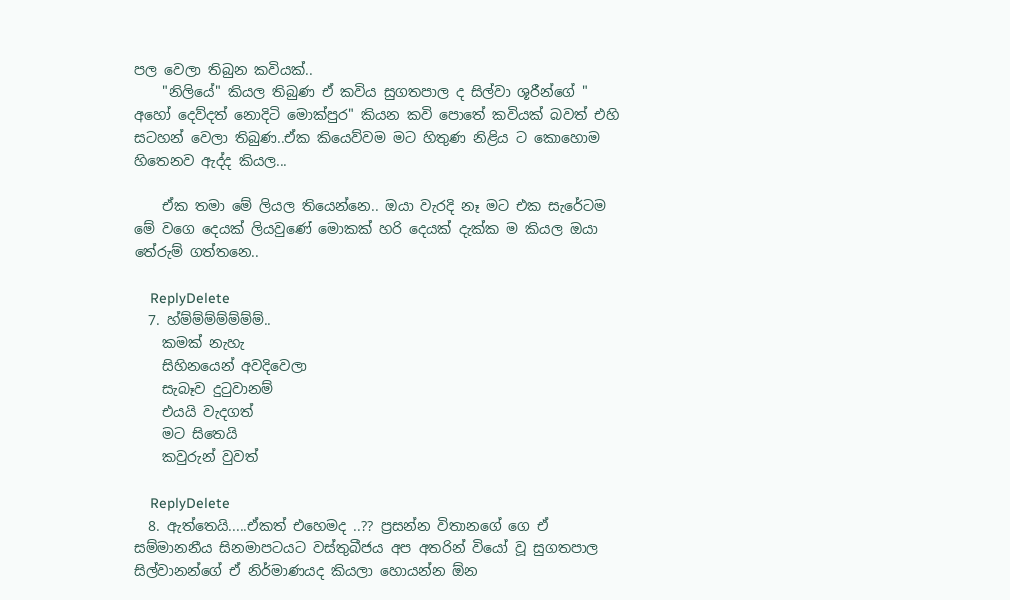පල වෙලා තිබුන කවියක්..
    "නිලියේ" කියල තිබුණ ඒ කවිය සුගතපාල ද සිල්වා ශූරීන්ගේ " අහෝ දෙව්දත් නොදිටි මොක්පුර" කියන කවි පොතේ කවියක් බවත් එහි සටහන් වෙලා තිබුණ..ඒක කියෙව්වම මට හිතුණ නිළිය ට කොහොම හිතෙනව ඇද්ද කියල...

    ඒක තමා මේ ලියල තියෙන්නෙ.. ඔයා වැරදි නෑ මට එක සැරේටම මේ වගෙ දෙයක් ලියවුණේ මොකක් හරි දෙයක් දැක්ක ම කියල ඔයා තේරුම් ගත්තනෙ..

    ReplyDelete
  7. හ්ම්ම්ම්ම්ම්ම්ම්..
    කමක් නැහැ
    සිහිනයෙන් අවදිවෙලා
    සැබෑව දුටුවානම්
    එයයි වැදගත්
    මට සිතෙයි
    කවුරුන් වුවත්

    ReplyDelete
  8. ඇත්තෙයි.....ඒකත් එහෙමද ..?? ප්‍රසන්න විතානගේ ගෙ ඒ සම්මානනීය සිනමාපටයට වස්තුබීජය අප අතරින් වියෝ වූ සුගතපාල සිල්වානන්ගේ ඒ නිර්මාණයද කියලා හොයන්න ඕන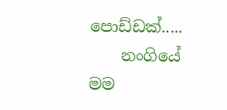පොඩ්ඩක්.....
    නංගියේ මම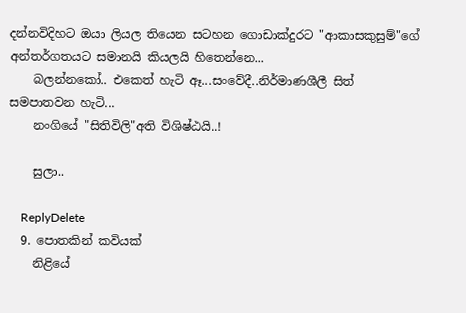දන්නවිදිහට ඔයා ලියල තියෙන සටහන ගොඩාක්දුරට "ආකාසකුසුම්"ගේ අන්තර්ගතයට සමානයි කියලයි හිතෙන්නෙ...
    බලන්නකෝ.. එකෙත් හැටි ඈ...සංවේදී..නිර්මාණශීලී සිත් සමපාතවන හැටි...
    නංගියේ "සිතිවිලි"අති විශිෂ්ඨයි..!

    සුලා..

    ReplyDelete
  9. පොතකින් කවියක්
    නිළියේ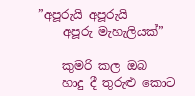”අපූරුයි අපූරුයි
    අපූරු මැහැලියක්”

    කුමරි කල ඔබ
    හාදු දී තුරුළු කොට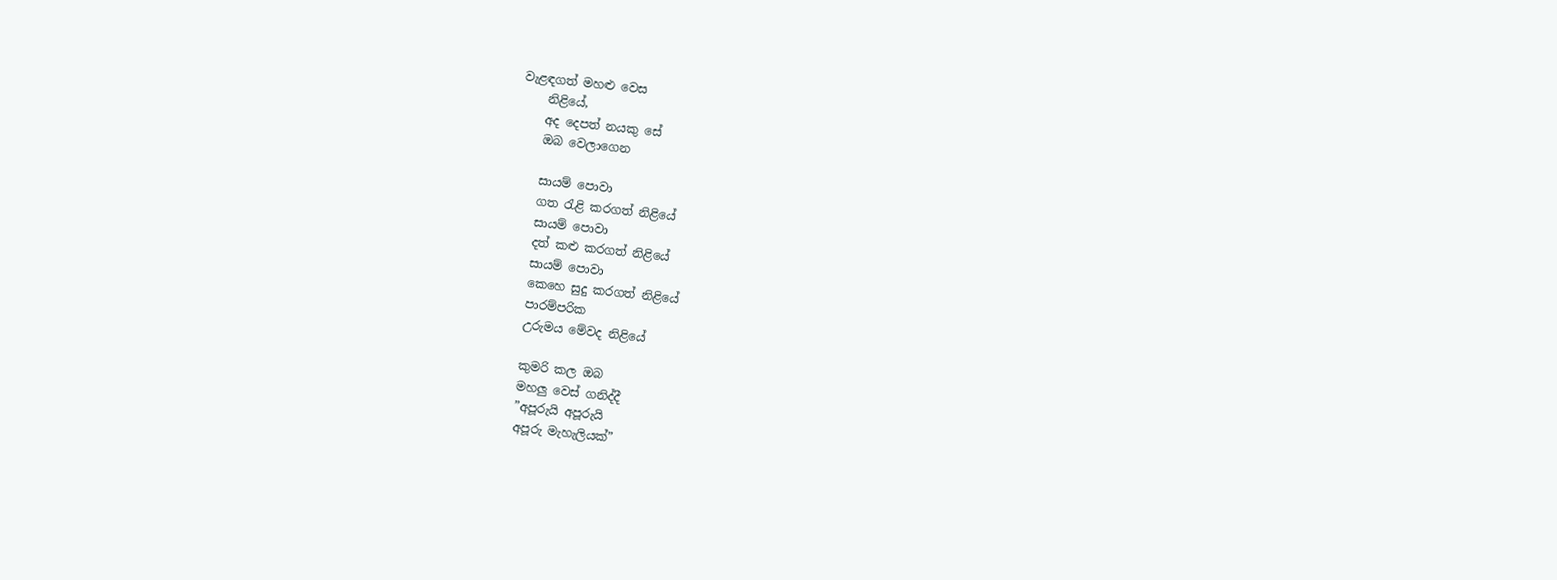වැළඳගත් මහළු වෙස
    නිළියේ,
    අද දෙපත් නයකු සේ
    ඔබ වෙලාගෙන

    සායම් පොවා
    ගත රැළි කරගත් නිළියේ
    සායම් පොවා
    දත් කළු කරගත් නිළියේ
    සායම් පොවා
    කෙහෙ සුදු කරගත් නිළියේ
    පාරම්පරික
    උරුමය මේවද නිළියේ

    කුමරි කල ඔබ
    මහලු වෙස් ගනිද්දී
    ”අපූරුයි අපූරුයි
    අපූරු මැහැලියක්”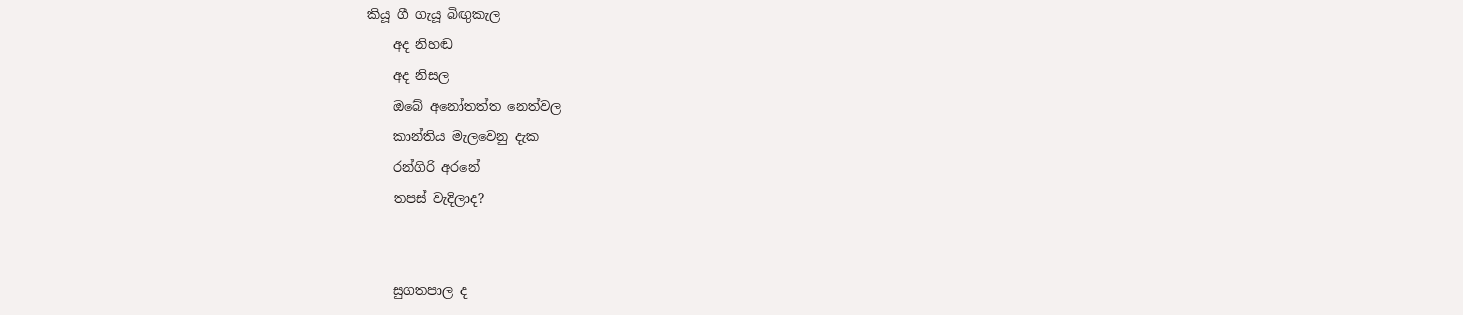කියූ ගී ගැයූ බිඟුකැල
    අද නිහඬ
    අද නිසල
    ඔබේ අනෝතත්ත නෙත්වල
    කාන්තිය මැලවෙනු දැක
    රන්ගිරි අරනේ
    තපස් වැදිලාද?


    සුගතපාල ද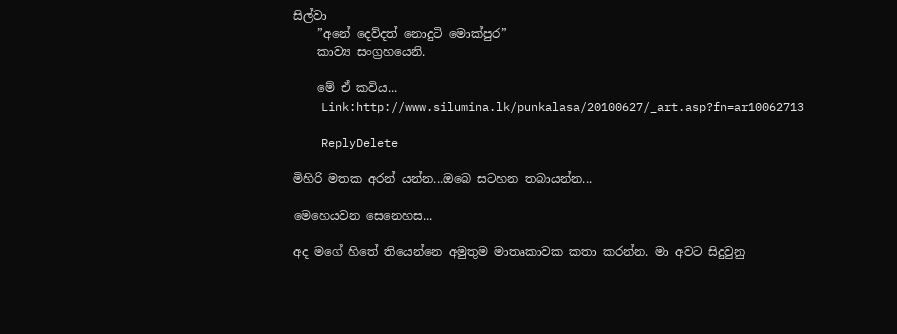සිල්වා
    ”අනේ දෙව්දත් නොදුටි මොක්පුර”
    කාව්‍ය සංග්‍රහයෙනි.

    මේ ඒ කවිය...
    Link:http://www.silumina.lk/punkalasa/20100627/_art.asp?fn=ar10062713

    ReplyDelete

මිහිරි මතක අරන් යන්න...ඔබෙ සටහන තබායන්න...

මෙහෙයවන සෙනෙහස...

අද මගේ හිතේ තියෙන්නෙ අමුතුම මාතෘකාවක කතා කරන්න. මා අවට සිදුවුනු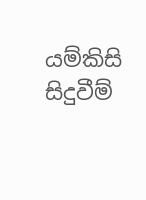යම්කිසි සිදුවීම්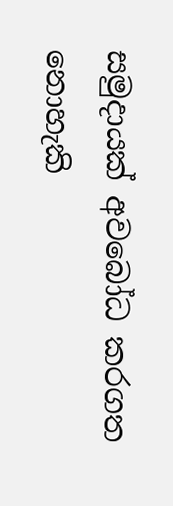සමුදායක් අවබෝධ කරගත නොහැකි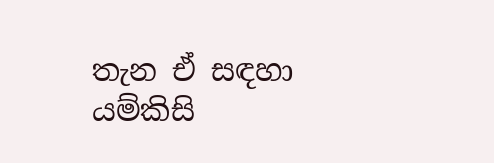තැන ඒ සඳහා යම්කිසි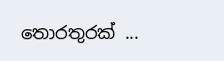තොරතුරක් ...